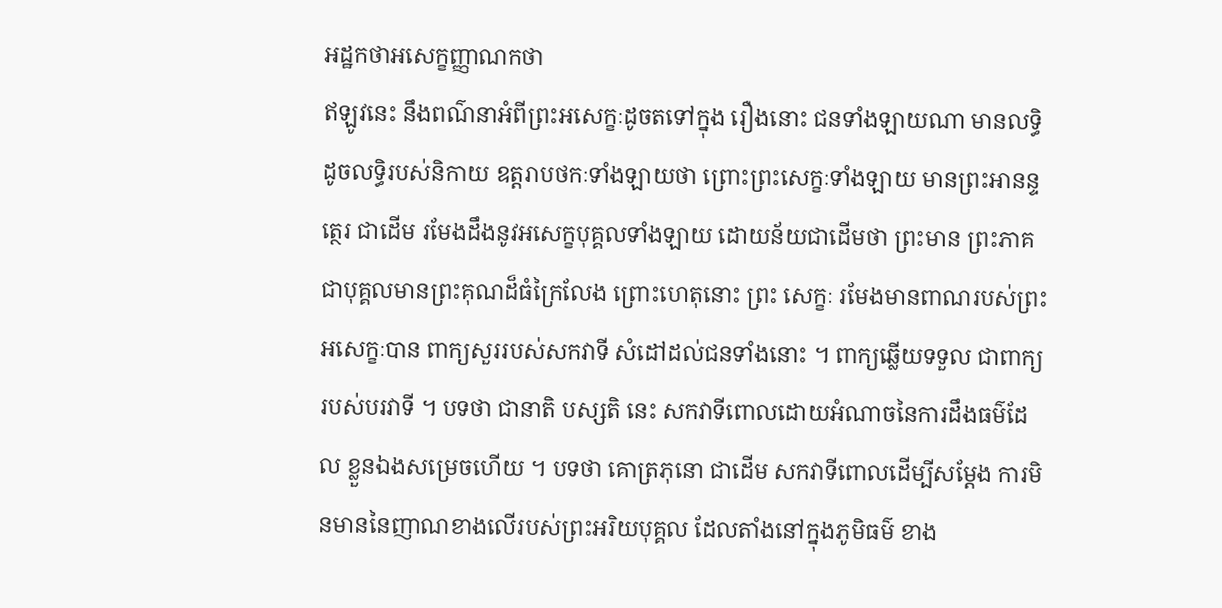អដ្ឋកថាអសេក្ខញ្ញាណកថា
ឥឡូវនេះ នឹងពណ៌នាអំពីព្រះអសេក្ខៈដូចតទៅក្នុង រឿងនោះ ជនទាំងឡាយណា មានលទ្ធិ ដូចលទ្ធិរបស់និកាយ ឧត្តរាបថកៈទាំងឡាយថា ព្រោះព្រះសេក្ខៈទាំងឡាយ មានព្រះអានន្ទត្ថេរ ជាដើម រមែងដឹងនូវអសេក្ខបុគ្គលទាំងឡាយ ដោយន័យជាដើមថា ព្រះមាន ព្រះភាគ ជាបុគ្គលមានព្រះគុណដ៏ធំក្រៃលែង ព្រោះហេតុនោះ ព្រះ សេក្ខៈ រមែងមានពាណរបស់ព្រះអសេក្ខៈបាន ពាក្យសួររបស់សកវាទី សំដៅដល់ជនទាំងនោះ ។ ពាក្យឆ្លើយទទួល ជាពាក្យរបស់បរវាទី ។ បទថា ជានាតិ បស្សតិ នេះ សកវាទីពោលដោយអំណាចនៃការដឹងធម៌ដែល ខ្លួនឯងសម្រេចហើយ ។ បទថា គោត្រភុនោ ជាដើម សកវាទីពោលដើម្បីសម្តែង ការមិនមាននៃញាណខាងលើរបស់ព្រះអរិយបុគ្គល ដែលតាំងនៅក្នុងភូមិធម៌ ខាង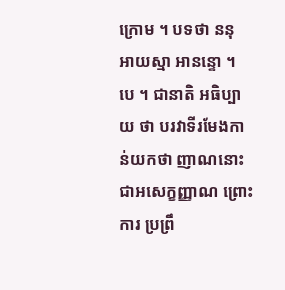ក្រោម ។ បទថា ននុ អាយស្មា អានន្ទោ ។ បេ ។ ជានាតិ អធិប្បាយ ថា បរវាទីរមែងកាន់យកថា ញាណនោះ ជាអសេក្ខញ្ញាណ ព្រោះការ ប្រព្រឹ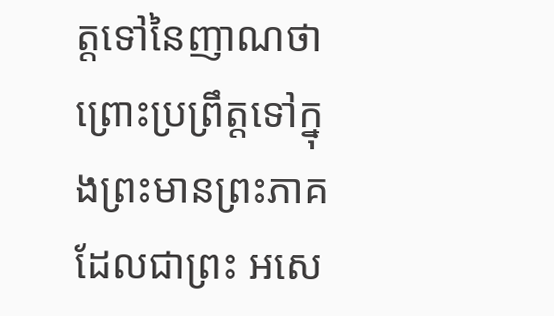ត្តទៅនៃញាណថា ព្រោះប្រព្រឹត្តទៅក្នុងព្រះមានព្រះភាគ ដែលជាព្រះ អសេ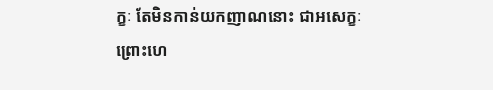ក្ខៈ តែមិនកាន់យកញាណនោះ ជាអសេក្ខៈ ព្រោះហេ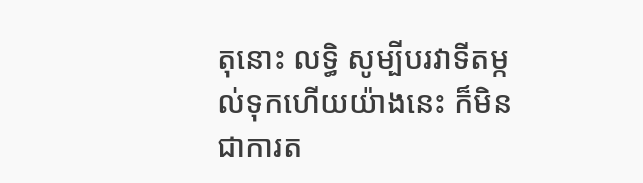តុនោះ លទ្ធិ សូម្បីបរវាទីតម្កល់ទុកហើយយ៉ាងនេះ ក៏មិនជាការត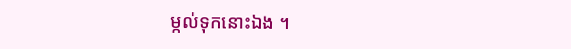ម្កល់ទុកនោះឯង ។